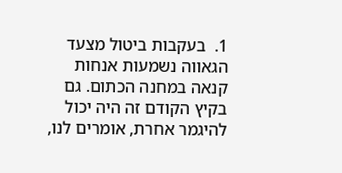1.  בעקבות ביטול מצעד הגאווה נשמעות אנחות קנאה במחנה הכתום. גם בקיץ הקודם זה היה יכול להיגמר אחרת, אומרים לנו,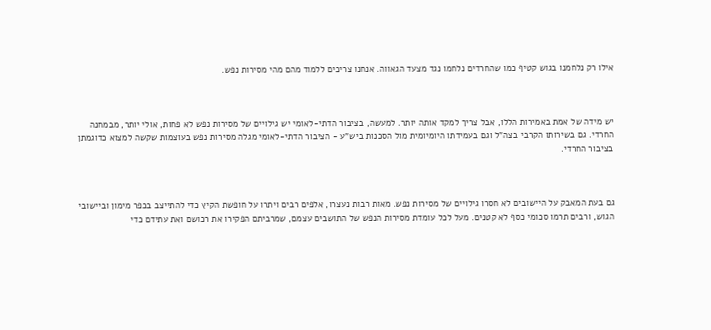אילו רק נלחמנו בגוש קטיף כמו שהחרדים נלחמו נגד מצעד הגאווה. אנחנו צריכים ללמוד מהם מהי מסירות נפש.



יש מידה של אמת באמירות הללו, אבל צריך למקד אותה יותר. למעשה, בציבור הדתי-לאומי יש גילויים של מסירות נפש לא פחות, אולי יותר, מבמחנה החרדי. גם בשירותו הקרבי בצה"ל וגם בעמידתו היומיומית מול הסכנות ביש"ע - הציבור הדתי-לאומי מגלה מסירות נפש בעוצמות שקשה למצוא כדוגמתן בציבור החרדי.



גם בעת המאבק על היישובים לא חסרו גילויים של מסירות נפש. מאות רבות נעצרו, אלפים רבים ויתרו על חופשת הקיץ כדי להתייצב בכפר מימון וביישובי הגוש, ורבים תרמו סכומי כסף לא קטנים. מעל לכל עומדת מסירות הנפש של התושבים עצמם, שמרביתם הפקירו את רכושם ואת עתידם כדי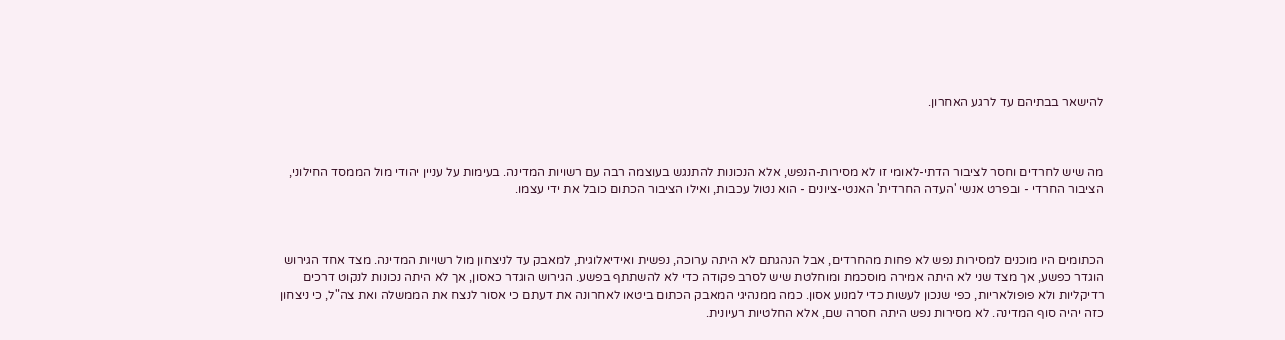להישאר בבתיהם עד לרגע האחרון.



מה שיש לחרדים וחסר לציבור הדתי-לאומי זו לא מסירות-הנפש, אלא הנכונות להתנגש בעוצמה רבה עם רשויות המדינה. בעימות על עניין יהודי מול הממסד החילוני, הציבור החרדי - ובפרט אנשי 'העדה החרדית' האנטי-ציונים - הוא נטול עכבות, ואילו הציבור הכתום כובל את ידי עצמו.



הכתומים היו מוכנים למסירות נפש לא פחות מהחרדים, אבל הנהגתם לא היתה ערוכה, נפשית ואידיאלוגית, למאבק עד לניצחון מול רשויות המדינה. מצד אחד הגירוש הוגדר כפשע, אך מצד שני לא היתה אמירה מוסכמת ומוחלטת שיש לסרב פקודה כדי לא להשתתף בפשע. הגירוש הוגדר כאסון, אך לא היתה נכונות לנקוט דרכים רדיקליות ולא פופולאריות, כפי שנכון לעשות כדי למנוע אסון. כמה ממנהיגי המאבק הכתום ביטאו לאחרונה את דעתם כי אסור לנצח את הממשלה ואת צה"ל, כי ניצחון כזה יהיה סוף המדינה. לא מסירות נפש היתה חסרה שם, אלא החלטיות רעיונית.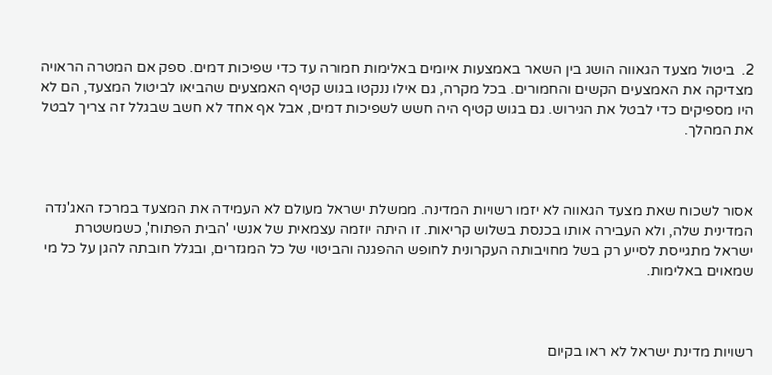2.  ביטול מצעד הגאווה הושג בין השאר באמצעות איומים באלימות חמורה עד כדי שפיכות דמים. ספק אם המטרה הראויה מצדיקה את האמצעים הקשים והחמורים. בכל מקרה, גם אילו ננקטו בגוש קטיף האמצעים שהביאו לביטול המצעד, הם לא היו מספיקים כדי לבטל את הגירוש. גם בגוש קטיף היה חשש לשפיכות דמים, אבל אף אחד לא חשב שבגלל זה צריך לבטל את המהלך.



אסור לשכוח שאת מצעד הגאווה לא יזמו רשויות המדינה. ממשלת ישראל מעולם לא העמידה את המצעד במרכז האג'נדה המדינית שלה, ולא העבירה אותו בכנסת בשלוש קריאות. זו היתה יוזמה עצמאית של אנשי 'הבית הפתוח', כשמשטרת ישראל מתגייסת לסייע רק בשל מחויבותה העקרונית לחופש ההפגנה והביטוי של כל המגזרים, ובגלל חובתה להגן על כל מי שמאוים באלימות.



רשויות מדינת ישראל לא ראו בקיום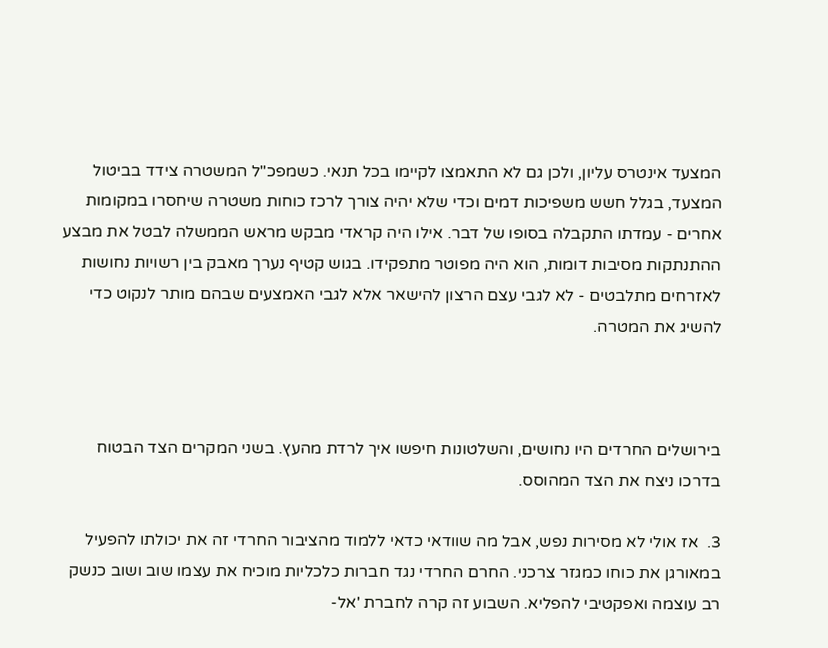המצעד אינטרס עליון, ולכן גם לא התאמצו לקיימו בכל תנאי. כשמפכ"ל המשטרה צידד בביטול המצעד, בגלל חשש משפיכות דמים וכדי שלא יהיה צורך לרכז כוחות משטרה שיחסרו במקומות אחרים - עמדתו התקבלה בסופו של דבר. אילו היה קראדי מבקש מראש הממשלה לבטל את מבצע ההתנתקות מסיבות דומות, הוא היה מפוטר מתפקידו. בגוש קטיף נערך מאבק בין רשויות נחושות לאזרחים מתלבטים - לא לגבי עצם הרצון להישאר אלא לגבי האמצעים שבהם מותר לנקוט כדי להשיג את המטרה.



בירושלים החרדים היו נחושים, והשלטונות חיפשו איך לרדת מהעץ. בשני המקרים הצד הבטוח בדרכו ניצח את הצד המהוסס.

3.  אז אולי לא מסירות נפש, אבל מה שוודאי כדאי ללמוד מהציבור החרדי זה את יכולתו להפעיל במאורגן את כוחו כמגזר צרכני. החרם החרדי נגד חברות כלכליות מוכיח את עצמו שוב ושוב כנשק רב עוצמה ואפקטיבי להפליא. השבוע זה קרה לחברת 'אל-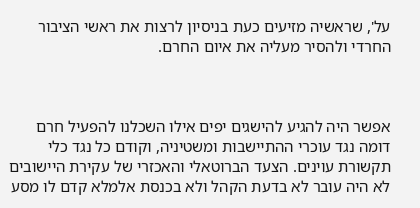על', שראשיה מזיעים כעת בניסיון לרצות את ראשי הציבור החרדי ולהסיר מעליה את איום החרם.



אפשר היה להגיע להישגים יפים אילו השכלנו להפעיל חרם דומה נגד עוכרי ההתיישבות ומשטיניה, וקודם כל נגד כלי תקשורת עוינים. הצעד הברוטאלי והאכזרי של עקירת היישובים לא היה עובר לא בדעת הקהל ולא בכנסת אלמלא קדם לו מסע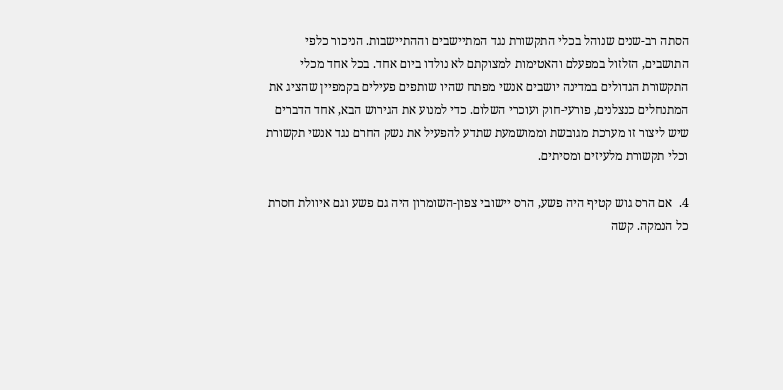הסתה רב-שנים שנוהל בכלי התקשורת נגד המתיישבים וההתיישבות. הניכור כלפי התושבים, הזלזול במפעלם והאטימות למצוקתם לא נולדו ביום אחד. בכל אחד מכלי התקשורת הגדולים במדינה יושבים אנשי מפתח שהיו שותפים פעילים בקמפיין שהציג את המתנחלים כנצלנים, פורעי-חוק ועוכרי השלום. כדי למנוע את הגירוש הבא, אחד הדברים שיש ליצור זו מערכת מגובשת וממושמעת שתדע להפעיל את נשק החרם נגד אנשי תקשורת וכלי תקשורת מלעיזים ומסיתים.

4.  אם הרס גוש קטיף היה פשע, הרס יישובי צפון-השומרון היה גם פשע וגם איוולת חסרת כל הנמקה. קשה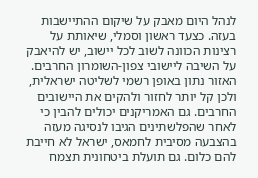לנהל היום מאבק על שיקום ההתיישבות בעזה. כצעד ראשון וסמלי, שיאותת על רצינות הכוונה לשוב לכל יישוב, יש להיאבק על השיבה ליישובי צפון-השומרון החרבים. האזור נתון באופן רשמי לשליטה ישראלית, ולכן קל יותר לחזור ולהקים את היישובים החרבים. גם האמריקנים יכולים להבין כי לאחר שהפלשתינים הגיבו לנסיגה מעזה בהצבעה מסיבית לחמאס, ישראל לא חייבת להם כלום. גם תועלת ביטחונית תצמח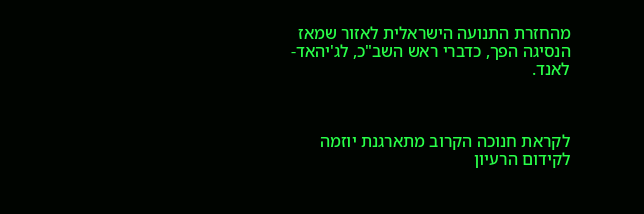מהחזרת התנועה הישראלית לאזור שמאז הנסיגה הפך, כדברי ראש השב"כ, לג'יהאד-לאנד.



לקראת חנוכה הקרוב מתארגנת יוזמה לקידום הרעיון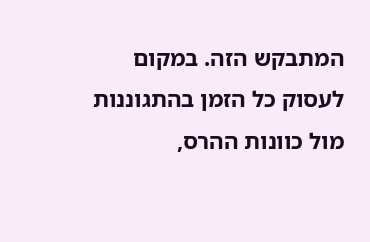המתבקש הזה. במקום לעסוק כל הזמן בהתגוננות מול כוונות ההרס,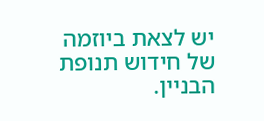יש לצאת ביוזמה של חידוש תנופת הבניין.